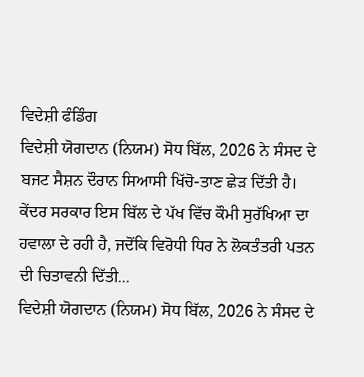ਵਿਦੇਸ਼ੀ ਫੰਡਿੰਗ
ਵਿਦੇਸ਼ੀ ਯੋਗਦਾਨ (ਨਿਯਮ) ਸੋਧ ਬਿੱਲ, 2026 ਨੇ ਸੰਸਦ ਦੇ ਬਜਟ ਸੈਸ਼ਨ ਦੌਰਾਨ ਸਿਆਸੀ ਖਿੱਚੋ-ਤਾਣ ਛੇੜ ਦਿੱਤੀ ਹੈ। ਕੇਂਦਰ ਸਰਕਾਰ ਇਸ ਬਿੱਲ ਦੇ ਪੱਖ ਵਿੱਚ ਕੌਮੀ ਸੁਰੱਖਿਆ ਦਾ ਹਵਾਲਾ ਦੇ ਰਹੀ ਹੈ, ਜਦੋਂਕਿ ਵਿਰੋਧੀ ਧਿਰ ਨੇ ਲੋਕਤੰਤਰੀ ਪਤਨ ਦੀ ਚਿਤਾਵਨੀ ਦਿੱਤੀ...
ਵਿਦੇਸ਼ੀ ਯੋਗਦਾਨ (ਨਿਯਮ) ਸੋਧ ਬਿੱਲ, 2026 ਨੇ ਸੰਸਦ ਦੇ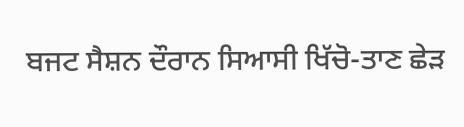ਬਜਟ ਸੈਸ਼ਨ ਦੌਰਾਨ ਸਿਆਸੀ ਖਿੱਚੋ-ਤਾਣ ਛੇੜ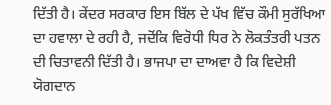ਦਿੱਤੀ ਹੈ। ਕੇਂਦਰ ਸਰਕਾਰ ਇਸ ਬਿੱਲ ਦੇ ਪੱਖ ਵਿੱਚ ਕੌਮੀ ਸੁਰੱਖਿਆ ਦਾ ਹਵਾਲਾ ਦੇ ਰਹੀ ਹੈ, ਜਦੋਂਕਿ ਵਿਰੋਧੀ ਧਿਰ ਨੇ ਲੋਕਤੰਤਰੀ ਪਤਨ ਦੀ ਚਿਤਾਵਨੀ ਦਿੱਤੀ ਹੈ। ਭਾਜਪਾ ਦਾ ਦਾਅਵਾ ਹੈ ਕਿ ਵਿਦੇਸ਼ੀ ਯੋਗਦਾਨ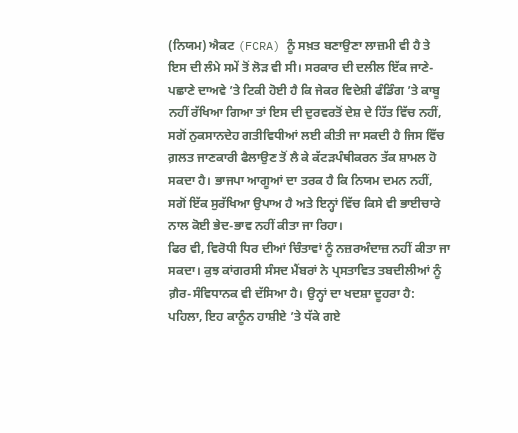(ਨਿਯਮ) ਐਕਟ (FCRA) ਨੂੰ ਸਖ਼ਤ ਬਣਾਉਣਾ ਲਾਜ਼ਮੀ ਵੀ ਹੈ ਤੇ ਇਸ ਦੀ ਲੰਮੇ ਸਮੇਂ ਤੋਂ ਲੋੜ ਵੀ ਸੀ। ਸਰਕਾਰ ਦੀ ਦਲੀਲ ਇੱਕ ਜਾਣੇ-ਪਛਾਣੇ ਦਾਅਵੇ ’ਤੇ ਟਿਕੀ ਹੋਈ ਹੈ ਕਿ ਜੇਕਰ ਵਿਦੇਸ਼ੀ ਫੰਡਿੰਗ ’ਤੇ ਕਾਬੂ ਨਹੀਂ ਰੱਖਿਆ ਗਿਆ ਤਾਂ ਇਸ ਦੀ ਦੁਰਵਰਤੋਂ ਦੇਸ਼ ਦੇ ਹਿੱਤ ਵਿੱਚ ਨਹੀਂ, ਸਗੋਂ ਨੁਕਸਾਨਦੇਹ ਗਤੀਵਿਧੀਆਂ ਲਈ ਕੀਤੀ ਜਾ ਸਕਦੀ ਹੈ ਜਿਸ ਵਿੱਚ ਗ਼ਲਤ ਜਾਣਕਾਰੀ ਫੈਲਾਉਣ ਤੋਂ ਲੈ ਕੇ ਕੱਟੜਪੰਥੀਕਰਨ ਤੱਕ ਸ਼ਾਮਲ ਹੋ ਸਕਦਾ ਹੈ। ਭਾਜਪਾ ਆਗੂਆਂ ਦਾ ਤਰਕ ਹੈ ਕਿ ਨਿਯਮ ਦਮਨ ਨਹੀਂ, ਸਗੋਂ ਇੱਕ ਸੁਰੱਖਿਆ ਉਪਾਅ ਹੈ ਅਤੇ ਇਨ੍ਹਾਂ ਵਿੱਚ ਕਿਸੇ ਵੀ ਭਾਈਚਾਰੇ ਨਾਲ ਕੋਈ ਭੇਦ-ਭਾਵ ਨਹੀਂ ਕੀਤਾ ਜਾ ਰਿਹਾ।
ਫਿਰ ਵੀ, ਵਿਰੋਧੀ ਧਿਰ ਦੀਆਂ ਚਿੰਤਾਵਾਂ ਨੂੰ ਨਜ਼ਰਅੰਦਾਜ਼ ਨਹੀਂ ਕੀਤਾ ਜਾ ਸਕਦਾ। ਕੁਝ ਕਾਂਗਰਸੀ ਸੰਸਦ ਮੈਂਬਰਾਂ ਨੇ ਪ੍ਰਸਤਾਵਿਤ ਤਬਦੀਲੀਆਂ ਨੂੰ ਗ਼ੈਰ-ਸੰਵਿਧਾਨਕ ਵੀ ਦੱਸਿਆ ਹੈ। ਉਨ੍ਹਾਂ ਦਾ ਖਦਸ਼ਾ ਦੂਹਰਾ ਹੈ: ਪਹਿਲਾ, ਇਹ ਕਾਨੂੰਨ ਹਾਸ਼ੀਏ ’ਤੇ ਧੱਕੇ ਗਏ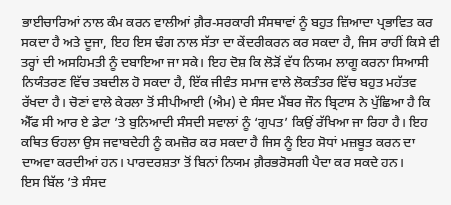ਭਾਈਚਾਰਿਆਂ ਨਾਲ ਕੰਮ ਕਰਨ ਵਾਲੀਆਂ ਗ਼ੈਰ-ਸਰਕਾਰੀ ਸੰਸਥਾਵਾਂ ਨੂੰ ਬਹੁਤ ਜ਼ਿਆਦਾ ਪ੍ਰਭਾਵਿਤ ਕਰ ਸਕਦਾ ਹੈ ਅਤੇ ਦੂਜਾ, ਇਹ ਇਸ ਢੰਗ ਨਾਲ ਸੱਤਾ ਦਾ ਕੇਂਦਰੀਕਰਨ ਕਰ ਸਕਦਾ ਹੈ, ਜਿਸ ਰਾਹੀਂ ਕਿਸੇ ਵੀ ਤਰ੍ਹਾਂ ਦੀ ਅਸਹਿਮਤੀ ਨੂੰ ਦਬਾਇਆ ਜਾ ਸਕੇ। ਇਹ ਦੋਸ਼ ਕਿ ਲੋੜੋਂ ਵੱਧ ਨਿਯਮ ਲਾਗੂ ਕਰਨਾ ਸਿਆਸੀ ਨਿਯੰਤਰਣ ਵਿੱਚ ਤਬਦੀਲ ਹੋ ਸਕਦਾ ਹੈ, ਇੱਕ ਜੀਵੰਤ ਸਮਾਜ ਵਾਲੇ ਲੋਕਤੰਤਰ ਵਿੱਚ ਬਹੁਤ ਮਹੱਤਵ ਰੱਖਦਾ ਹੈ। ਚੋਣਾਂ ਵਾਲੇ ਕੇਰਲਾ ਤੋਂ ਸੀਪੀਆਈ (ਐਮ) ਦੇ ਸੰਸਦ ਮੈਂਬਰ ਜੌਨ ਬ੍ਰਿਟਾਸ ਨੇ ਪੁੱਛਿਆ ਹੈ ਕਿ ਐੱਫ ਸੀ ਆਰ ਏ ਡੇਟਾ ’ਤੇ ਬੁਨਿਆਦੀ ਸੰਸਦੀ ਸਵਾਲਾਂ ਨੂੰ ‘ਗੁਪਤ’ ਕਿਉਂ ਰੱਖਿਆ ਜਾ ਰਿਹਾ ਹੈ। ਇਹ ਕਥਿਤ ਓਹਲਾ ਉਸ ਜਵਾਬਦੇਹੀ ਨੂੰ ਕਮਜ਼ੋਰ ਕਰ ਸਕਦਾ ਹੈ ਜਿਸ ਨੂੰ ਇਹ ਸੋਧਾਂ ਮਜ਼ਬੂਤ ਕਰਨ ਦਾ ਦਾਅਵਾ ਕਰਦੀਆਂ ਹਨ। ਪਾਰਦਰਸ਼ਤਾ ਤੋਂ ਬਿਨਾਂ ਨਿਯਮ ਗ਼ੈਰਭਰੋਸਗੀ ਪੈਦਾ ਕਰ ਸਕਦੇ ਹਨ।
ਇਸ ਬਿੱਲ ’ਤੇ ਸੰਸਦ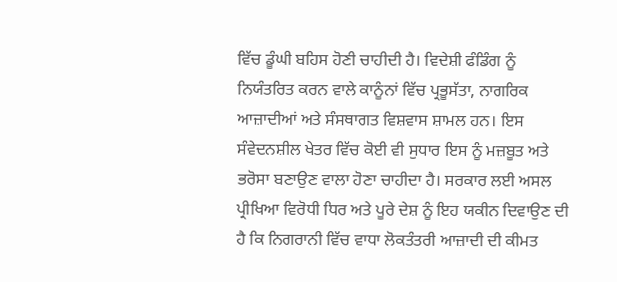ਵਿੱਚ ਡੂੰਘੀ ਬਹਿਸ ਹੋਣੀ ਚਾਹੀਦੀ ਹੈ। ਵਿਦੇਸ਼ੀ ਫੰਡਿੰਗ ਨੂੰ ਨਿਯੰਤਰਿਤ ਕਰਨ ਵਾਲੇ ਕਾਨੂੰਨਾਂ ਵਿੱਚ ਪ੍ਰਭੂਸੱਤਾ, ਨਾਗਰਿਕ ਆਜ਼ਾਦੀਆਂ ਅਤੇ ਸੰਸਥਾਗਤ ਵਿਸ਼ਵਾਸ ਸ਼ਾਮਲ ਹਨ। ਇਸ ਸੰਵੇਦਨਸ਼ੀਲ ਖੇਤਰ ਵਿੱਚ ਕੋਈ ਵੀ ਸੁਧਾਰ ਇਸ ਨੂੰ ਮਜ਼ਬੂਤ ਅਤੇ ਭਰੋਸਾ ਬਣਾਉਣ ਵਾਲਾ ਹੋਣਾ ਚਾਹੀਦਾ ਹੈ। ਸਰਕਾਰ ਲਈ ਅਸਲ ਪ੍ਰੀਖਿਆ ਵਿਰੋਧੀ ਧਿਰ ਅਤੇ ਪੂਰੇ ਦੇਸ਼ ਨੂੰ ਇਹ ਯਕੀਨ ਦਿਵਾਉਣ ਦੀ ਹੈ ਕਿ ਨਿਗਰਾਨੀ ਵਿੱਚ ਵਾਧਾ ਲੋਕਤੰਤਰੀ ਆਜ਼ਾਦੀ ਦੀ ਕੀਮਤ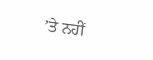’ਤੇ ਨਹੀਂ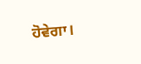ਹੋਵੇਗਾ।